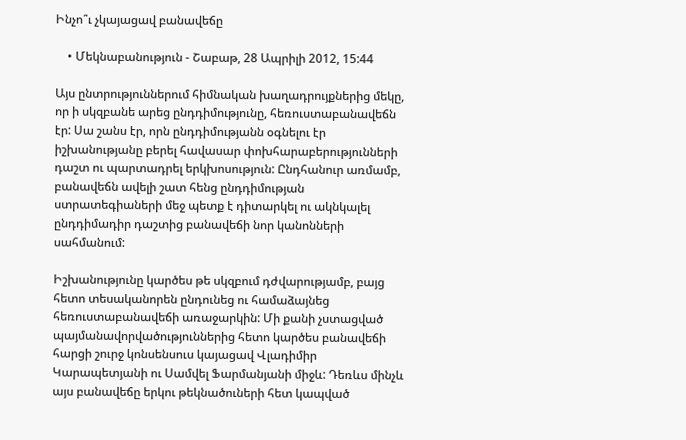Ինչո՞ւ չկայացավ բանավեճը

    • Մեկնաբանություն - Շաբաթ, 28 Ապրիլի 2012, 15:44

Այս ընտրություններում հիմնական խաղադրույքներից մեկը, որ ի սկզբանե արեց ընդդիմությունը, հեռուստաբանավեճն էր: Սա շանս էր, որն ընդդիմությանն օգնելու էր իշխանությանը բերել հավասար փոխհարաբերությունների դաշտ ու պարտադրել երկխոսություն: Ընդհանուր առմամբ, բանավեճն ավելի շատ հենց ընդդիմության ստրատեգիաների մեջ պետք է դիտարկել ու ակնկալել ընդդիմադիր դաշտից բանավեճի նոր կանոնների սահմանում:

Իշխանությունը կարծես թե սկզբում դժվարությամբ, բայց հետո տեսականորեն ընդունեց ու համաձայնեց հեռուստաբանավեճի առաջարկին: Մի քանի չստացված պայմանավորվածություններից հետո կարծես բանավեճի հարցի շուրջ կոնսենսուս կայացավ Վլադիմիր Կարապետյանի ու Սամվել Ֆարմանյանի միջև: Դեռևս մինչև այս բանավեճը երկու թեկնածուների հետ կապված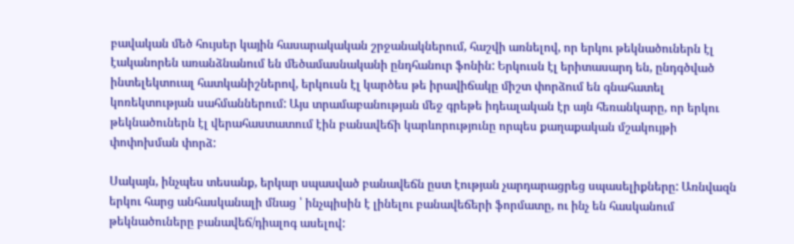բավական մեծ հույսեր կային հասարակական շրջանակներում, հաշվի առնելով, որ երկու թեկնածուներն էլ էականորեն առանձնանում են մեծամասնականի ընդհանուր ֆոնին: Երկուսն էլ երիտասարդ են, ընդգծված ինտելեկտուալ հատկանիշներով, երկուսն էլ կարծես թե իրավիճակը միշտ փորձում են գնահատել կոռեկտության սահմաններում: Այս տրամաբանության մեջ գրեթե իդեալական էր այն հեռանկարը, որ երկու թեկնածուներն էլ վերահաստատում էին բանավեճի կարևորությունը որպես քաղաքական մշակույթի փոփոխման փորձ:

Սակայն, ինչպես տեսանք, երկար սպասված բանավեճն ըստ էության չարդարացրեց սպասելիքները: Առնվազն երկու հարց անհասկանալի մնաց ՝ ինչպիսին է լինելու բանավեճերի ֆորմատը, ու ինչ են հասկանում թեկնածուները բանավեճ/դիալոգ ասելով: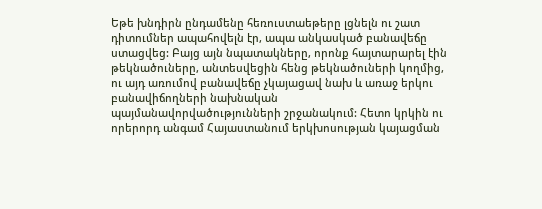Եթե խնդիրն ընդամենը հեռուստաեթերը լցնելն ու շատ դիտումներ ապահովելն էր, ապա անկասկած բանավեճը ստացվեց: Բայց այն նպատակները, որոնք հայտարարել էին թեկնածուները, անտեսվեցին հենց թեկնածուների կողմից, ու այդ առումով բանավեճը չկայացավ նախ և առաջ երկու բանավիճողների նախնական պայմանավորվածությունների շրջանակում: Հետո կրկին ու որերորդ անգամ Հայաստանում երկխոսության կայացման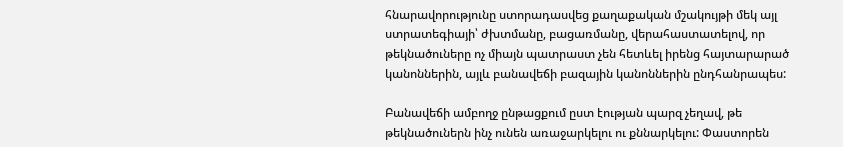հնարավորությունը ստորադասվեց քաղաքական մշակույթի մեկ այլ ստրատեգիայի՝ ժխտմանը, բացառմանը, վերահաստատելով, որ թեկնածուները ոչ միայն պատրաստ չեն հետևել իրենց հայտարարած կանոններին, այլև բանավեճի բազային կանոններին ընդհանրապես:

Բանավեճի ամբողջ ընթացքում ըստ էության պարզ չեղավ, թե թեկնածուներն ինչ ունեն առաջարկելու ու քննարկելու: Փաստորեն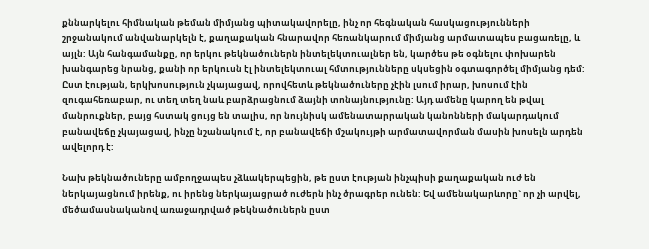քննարկելու հիմնական թեման միմյանց պիտակավորելը, ինչ որ հեգնական հասկացությունների շրջանակում անվանարկելն է, քաղաքական հնարավոր հեռանկարում միմյանց արմատապես բացառելը, և այլն: Այն հանգամանքը, որ երկու թեկնածուներն ինտելեկտուալներ են, կարծես թե օգնելու փոխարեն խանգարեց նրանց, քանի որ երկուսն էլ ինտելեկտուալ հմտությունները սկսեցին օգտագործել միմյանց դեմ: Ըստ էության, երկխոսություն չկայացավ, որովհետև թեկնածուները չէին լսում իրար, խոսում էին զուգահեռաբար, ու տեղ տեղ նաև բարձրացնում ձայնի տոնայնությունը: Այդ ամենը կարող են թվալ մանրուքներ, բայց հստակ ցույց են տալիս, որ նույնիսկ ամենատարրական կանոնների մակարդակում բանավեճը չկայացավ, ինչը նշանակում է, որ բանավեճի մշակույթի արմատավորման մասին խոսելն արդեն ավելորդ է:

Նախ թեկնածուները ամբողջապես չձևակերպեցին, թե ըստ էության ինչպիսի քաղաքական ուժ են ներկայացնում իրենք, ու իրենց ներկայացրած ուժերն ինչ ծրագրեր ունեն: Եվ ամենակարևորը` որ չի արվել, մեծամասնականով առաջադրված թեկնածուներն ըստ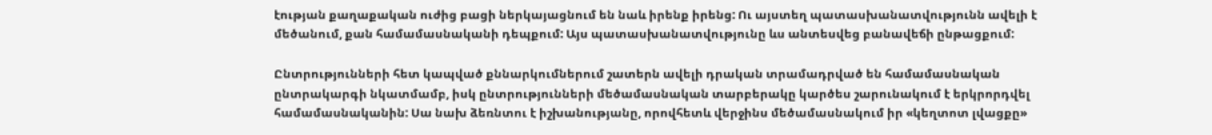էության քաղաքական ուժից բացի ներկայացնում են նաև իրենք իրենց: Ու այստեղ պատասխանատվությունն ավելի է մեծանում, քան համամասնականի դեպքում: Այս պատասխանատվությունը ևս անտեսվեց բանավեճի ընթացքում:

Ընտրությունների հետ կապված քննարկումներում շատերն ավելի դրական տրամադրված են համամասնական ընտրակարգի նկատմամբ, իսկ ընտրությունների մեծամասնական տարբերակը կարծես շարունակում է երկրորդվել համամասնականին: Սա նախ ձեռնտու է իշխանությանը, որովհետև վերջինս մեծամասնակում իր «կեղտոտ լվացքը»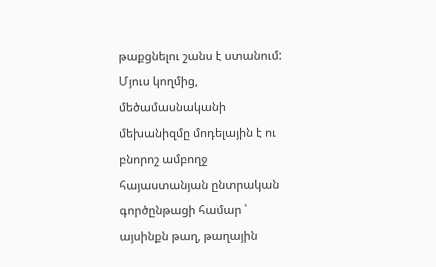թաքցնելու շանս է ստանում: Մյուս կողմից, մեծամասնականի մեխանիզմը մոդելային է ու բնորոշ ամբողջ հայաստանյան ընտրական գործընթացի համար ՝ այսինքն թաղ, թաղային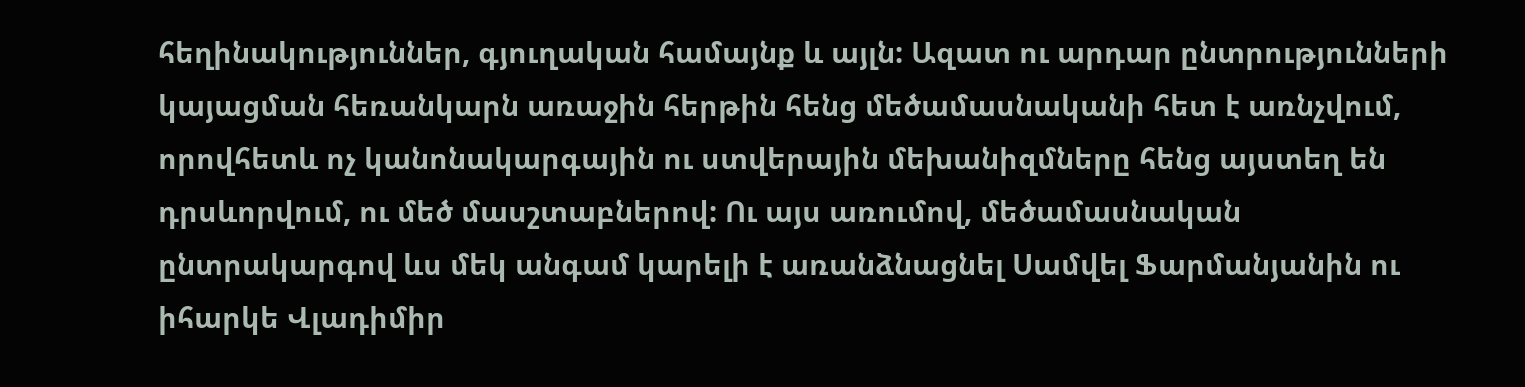հեղինակություններ, գյուղական համայնք և այլն: Ազատ ու արդար ընտրությունների կայացման հեռանկարն առաջին հերթին հենց մեծամասնականի հետ է առնչվում, որովհետև ոչ կանոնակարգային ու ստվերային մեխանիզմները հենց այստեղ են դրսևորվում, ու մեծ մասշտաբներով: Ու այս առումով, մեծամասնական ընտրակարգով ևս մեկ անգամ կարելի է առանձնացնել Սամվել Ֆարմանյանին ու իհարկե Վլադիմիր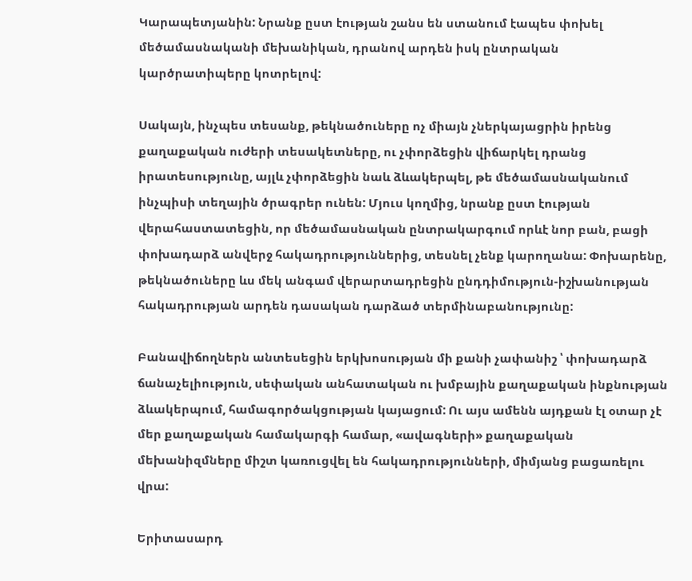Կարապետյանին: Նրանք ըստ էության շանս են ստանում էապես փոխել մեծամասնականի մեխանիկան, դրանով արդեն իսկ ընտրական կարծրատիպերը կոտրելով:

Սակայն, ինչպես տեսանք, թեկնածուները ոչ միայն չներկայացրին իրենց քաղաքական ուժերի տեսակետները, ու չփորձեցին վիճարկել դրանց իրատեսությունը, այլև չփորձեցին նաև ձևակերպել, թե մեծամասնականում ինչպիսի տեղային ծրագրեր ունեն: Մյուս կողմից, նրանք ըստ էության վերահաստատեցին, որ մեծամասնական ընտրակարգում որևէ նոր բան, բացի փոխադարձ անվերջ հակադրություններից, տեսնել չենք կարողանա: Փոխարենը, թեկնածուները ևս մեկ անգամ վերարտադրեցին ընդդիմություն-իշխանության հակադրության արդեն դասական դարձած տերմինաբանությունը:

Բանավիճողներն անտեսեցին երկխոսության մի քանի չափանիշ ՝ փոխադարձ ճանաչելիություն, սեփական անհատական ու խմբային քաղաքական ինքնության ձևակերպում, համագործակցության կայացում: Ու այս ամենն այդքան էլ օտար չէ մեր քաղաքական համակարգի համար, «ավագների» քաղաքական մեխանիզմները միշտ կառուցվել են հակադրությունների, միմյանց բացառելու վրա:

Երիտասարդ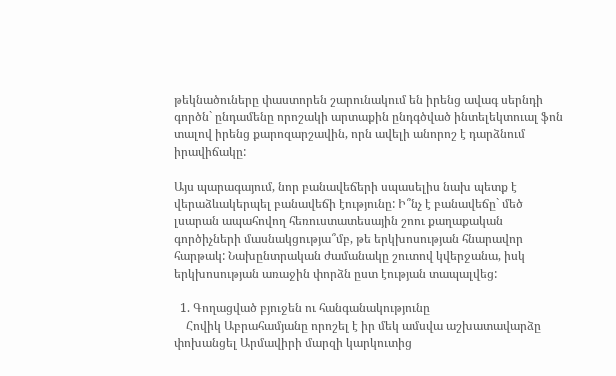թեկնածուները փաստորեն շարունակում են իրենց ավագ սերնդի գործն` ընդամենը որոշակի արտաքին ընդգծված ինտելեկտուալ ֆոն տալով իրենց քարոզարշավին, որն ավելի անորոշ է դարձնում իրավիճակը:

Այս պարագայում, նոր բանավեճերի սպասելիս նախ պետք է վերաձևակերպել բանավեճի էությունը: Ի՞նչ է բանավեճը` մեծ լսարան ապահովող հեռուստատեսային շոու քաղաքական գործիչների մասնակցությա՞մբ, թե երկխոսության հնարավոր հարթակ: Նախընտրական ժամանակը շուտով կվերջանա, իսկ երկխոսության առաջին փորձն ըստ էության տապալվեց:

  1. Գողացված բյուջեն ու հանգանակությունը
    Հովիկ Աբրահամյանը որոշել է իր մեկ ամսվա աշխատավարձը փոխանցել Արմավիրի մարզի կարկուտից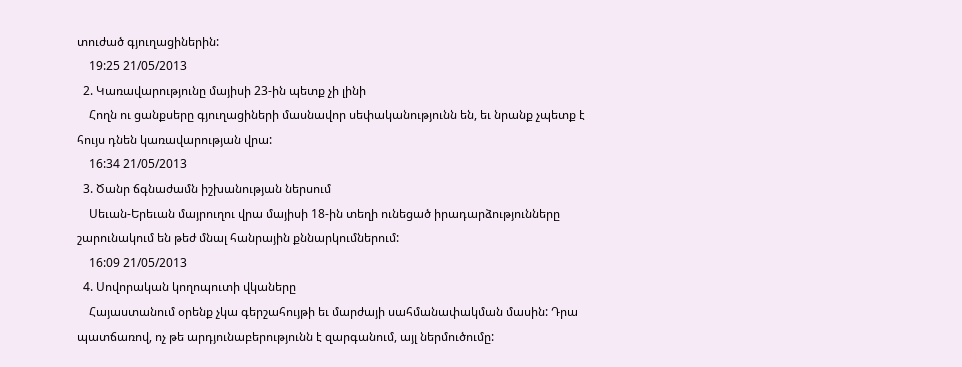տուժած գյուղացիներին:
    19:25 21/05/2013
  2. Կառավարությունը մայիսի 23-ին պետք չի լինի
    Հողն ու ցանքսերը գյուղացիների մասնավոր սեփականությունն են, եւ նրանք չպետք է հույս դնեն կառավարության վրա:
    16:34 21/05/2013
  3. Ծանր ճգնաժամն իշխանության ներսում
    Սեւան-Երեւան մայրուղու վրա մայիսի 18-ին տեղի ունեցած իրադարձությունները շարունակում են թեժ մնալ հանրային քննարկումներում:
    16:09 21/05/2013
  4. Սովորական կողոպուտի վկաները
    Հայաստանում օրենք չկա գերշահույթի եւ մարժայի սահմանափակման մասին: Դրա պատճառով, ոչ թե արդյունաբերությունն է զարգանում, այլ ներմուծումը: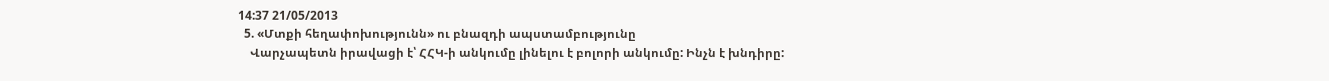14:37 21/05/2013
  5. «Մտքի հեղափոխությունն» ու բնազդի ապստամբությունը
    Վարչապետն իրավացի է՝ ՀՀԿ-ի անկումը լինելու է բոլորի անկումը: Ինչն է խնդիրը: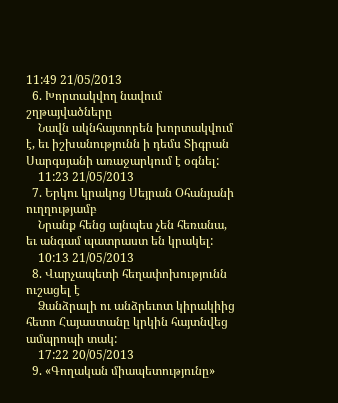11:49 21/05/2013
  6. Խորտակվող նավում շղթայվածները
    Նավն ակնհայտորեն խորտակվում է, եւ իշխանությունն ի դեմս Տիգրան Սարգսյանի առաջարկում է օգնել:
    11:23 21/05/2013
  7. Երկու կրակոց Սեյրան Օհանյանի ուղղությամբ
    Նրանք հենց այնպես չեն հեռանա, եւ անգամ պատրաստ են կրակել:
    10:13 21/05/2013
  8. Վարչապետի հեղափոխությունն ուշացել է
    Ձանձրալի ու անձրեւոտ կիրակիից հետո Հայաստանը կրկին հայտնվեց ամպրոպի տակ:
    17:22 20/05/2013
  9. «Գողական միապետությունը»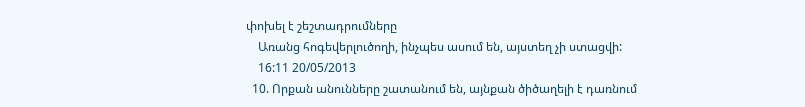փոխել է շեշտադրումները
    Առանց հոգեվերլուծողի, ինչպես ասում են, այստեղ չի ստացվի:
    16:11 20/05/2013
  10. Որքան անունները շատանում են, այնքան ծիծաղելի է դառնում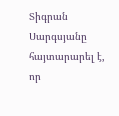Տիգրան Սարգսյանը հայտարարել է, որ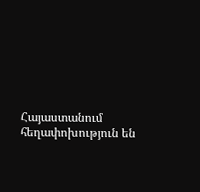Հայաստանում հեղափոխություն են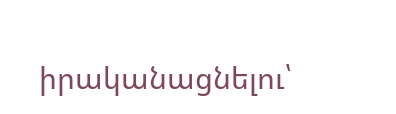իրականացնելու՝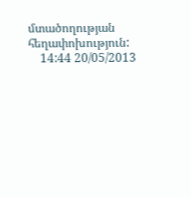մտածողության հեղափոխություն:
    14:44 20/05/2013